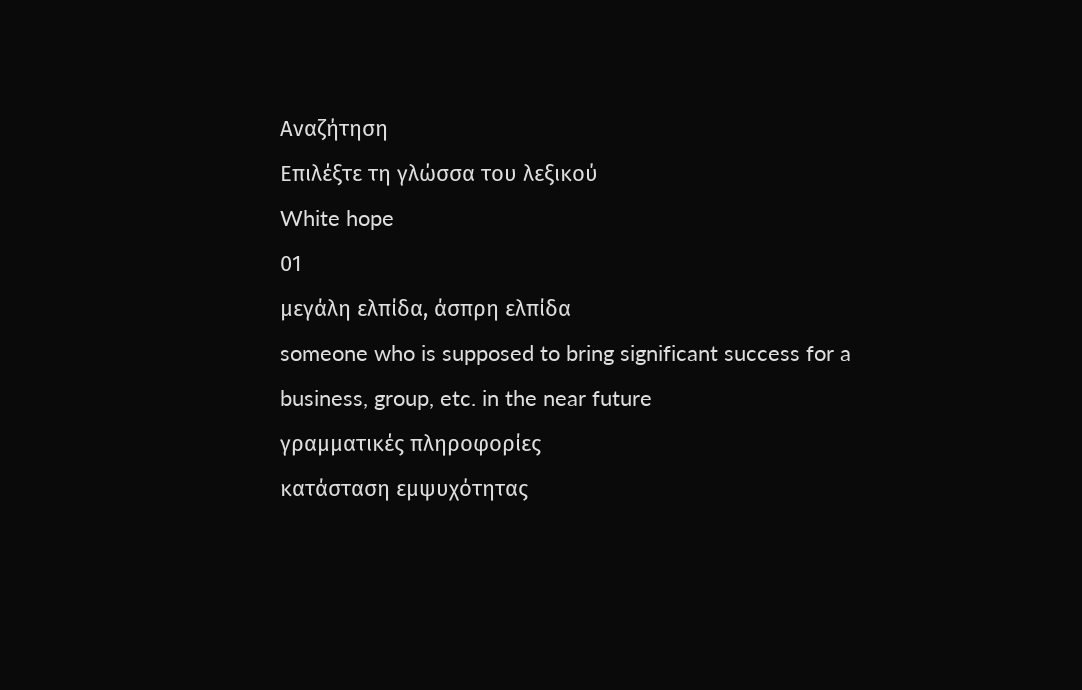Αναζήτηση
Επιλέξτε τη γλώσσα του λεξικού
White hope
01
μεγάλη ελπίδα, άσπρη ελπίδα
someone who is supposed to bring significant success for a business, group, etc. in the near future
γραμματικές πληροφορίες
κατάσταση εμψυχότητας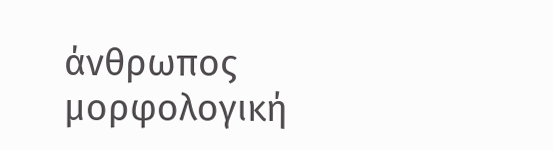άνθρωπος
μορφολογική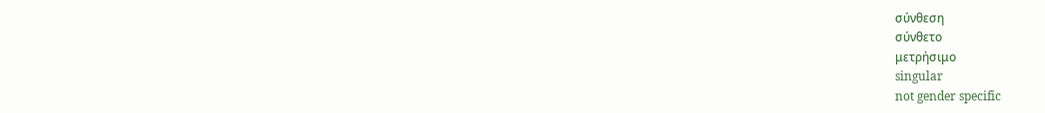σύνθεση
σύνθετο
μετρήσιμο
singular
not gender specific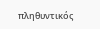πληθυντικός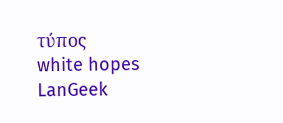τύπος
white hopes
LanGeek